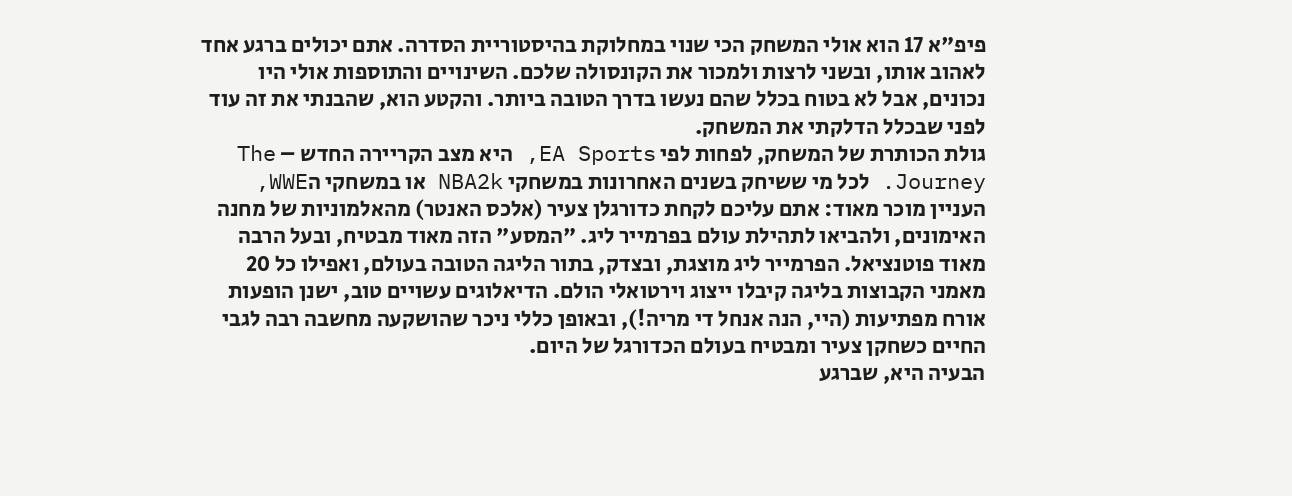פיפ"א 17 הוא אולי המשחק הכי שנוי במחלוקת בהיסטוריית הסדרה. אתם יכולים ברגע אחד לאהוב אותו, ובשני לרצות ולמכור את הקונסולה שלכם. השינויים והתוספות אולי היו נכונים, אבל לא בטוח בכלל שהם נעשו בדרך הטובה ביותר. והקטע הוא, שהבנתי את זה עוד לפני שבכלל הדלקתי את המשחק.
גולת הכותרת של המשחק, לפחות לפי EA Sports, היא מצב הקריירה החדש – The Journey. לכל מי ששיחק בשנים האחרונות במשחקי NBA2k או במשחקי הWWE, העניין מוכר מאוד: אתם עליכם לקחת כדורגלן צעיר (אלכס האנטר) מהאלמוניות של מחנה האימונים, ולהביאו לתהילת עולם בפרמייר ליג. "המסע" הזה מאוד מבטיח, ובעל הרבה מאוד פוטנציאל. הפרמייר ליג מוצגת, ובצדק, בתור הליגה הטובה בעולם, ואפילו כל 20 מאמני הקבוצות בליגה קיבלו ייצוג וירטואלי הולם. הדיאלוגים עשויים טוב, ישנן הופעות אורח מפתיעות (היי, הנה אנחל די מריה!), ובאופן כללי ניכר שהושקעה מחשבה רבה לגבי החיים כשחקן צעיר ומבטיח בעולם הכדורגל של היום.
הבעיה היא, שברגע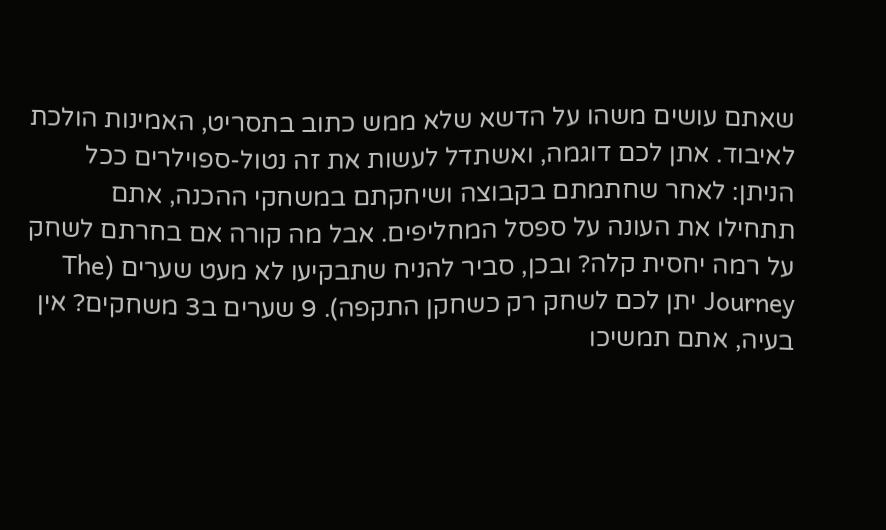שאתם עושים משהו על הדשא שלא ממש כתוב בתסריט, האמינות הולכת לאיבוד. אתן לכם דוגמה, ואשתדל לעשות את זה נטול-ספוילרים ככל הניתן: לאחר שחתמתם בקבוצה ושיחקתם במשחקי ההכנה, אתם תתחילו את העונה על ספסל המחליפים. אבל מה קורה אם בחרתם לשחק על רמה יחסית קלה? ובכן, סביר להניח שתבקיעו לא מעט שערים (The Journey יתן לכם לשחק רק כשחקן התקפה). 9 שערים ב3 משחקים? אין בעיה, אתם תמשיכו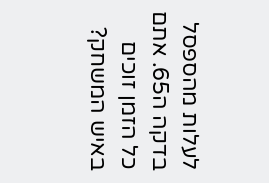לעלות מהספסל בדקה ה65. אתם כל הזמן זוכים באיש המשחק?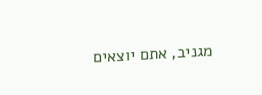מגניב, אתם יוצאים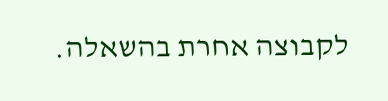לקבוצה אחרת בהשאלה.